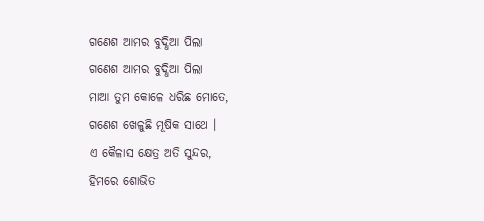ଗଣେଶ ଆମର ବୁଦ୍ଧିଆ ପିଲା
ଗଣେଶ ଆମର ବୁଦ୍ଧିଆ ପିଲା
ମାଆ ତୁମ କୋଳେ ଧରିଛ ମୋତେ,
ଗଣେଶ ଖେଳୁଛି ମୂଷିକ ସାଥେ ।
ଏ କୈଳାସ କ୍ଷେତ୍ର ଅତି ସୁନ୍ଦର,
ହିମରେ ଶୋଭିତ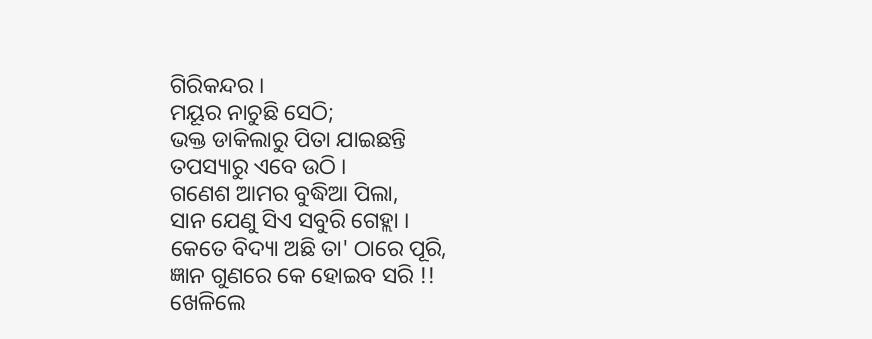ଗିରିକନ୍ଦର ।
ମୟୂର ନାଚୁଛି ସେଠି;
ଭକ୍ତ ଡାକିଲାରୁ ପିତା ଯାଇଛନ୍ତି
ତପସ୍ୟାରୁ ଏବେ ଉଠି ।
ଗଣେଶ ଆମର ବୁଦ୍ଧିଆ ପିଲା,
ସାନ ଯେଣୁ ସିଏ ସବୁରି ଗେହ୍ଲା ।
କେତେ ବିଦ୍ୟା ଅଛି ତା' ଠାରେ ପୂରି,
ଜ୍ଞାନ ଗୁଣରେ କେ ହୋଇବ ସରି !!
ଖେଳିଲେ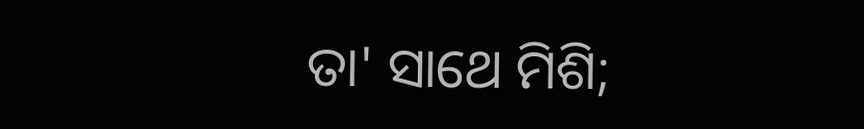ତା' ସାଥେ ମିଶି;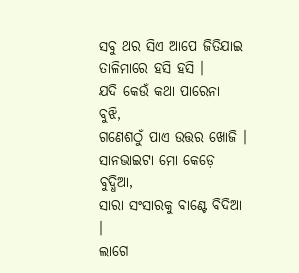ସବୁ ଥର ସିଏ ଆପେ ଜିତିଯାଇ
ତାଳିମାରେ ହସି ହସି ।
ଯଦି କେଉଁ କଥା ପାରେନା ବୁଝି,
ଗଣେଶଠୁଁ ପାଏ ଉତ୍ତର ଖୋଜି ।
ସାନଭାଇଟା ମୋ କେଡ଼େ ବୁଦ୍ଧିଆ,
ସାରା ସଂସାରକୁ ବାଣ୍ଟେ ବିଦିଆ ।
ଲାଗେ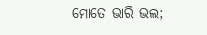ମୋତେ ଭାରି ଭଲ;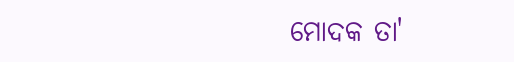ମୋଦକ ତା'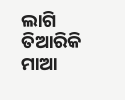ଲାଗି ତିଆରିକି ମାଆ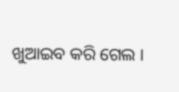ଖୁଆଇବ କରି ଗେଲ ।